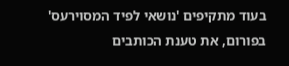בעוד מתקיפים 'נושאי לפיד המסוירעס' בפורום, את טענת הכותבים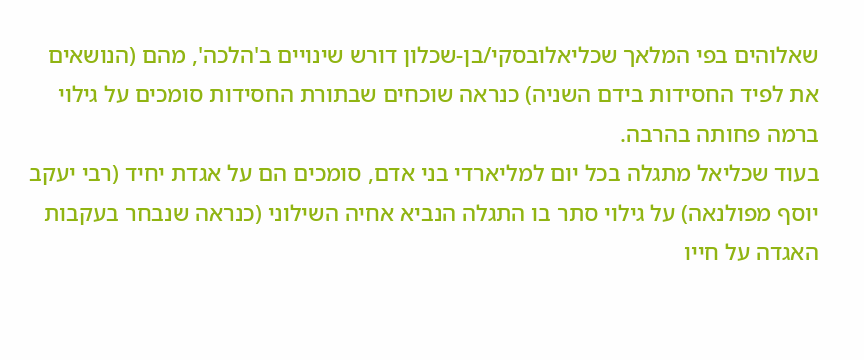שאלוהים בפי המלאך שכליאלובסקי/בן-שכלון דורש שינויים ב'הלכה', מהם (הנושאים את לפיד החסידות בידם השניה) כנראה שוכחים שבתורת החסידות סומכים על גילוי ברמה פחותה בהרבה.
בעוד שכליאל מתגלה בכל יום למליארדי בני אדם, סומכים הם על אגדת יחיד (רבי יעקב יוסף מפולנאה) על גילוי סתר בו התגלה הנביא אחיה השילוני (כנראה שנבחר בעקבות האגדה על חייו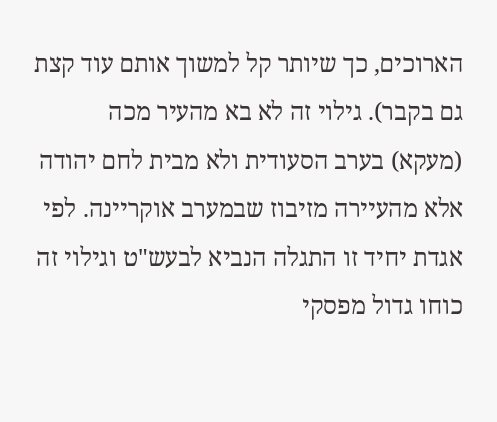הארוכים, כך שיותר קל למשוך אותם עוד קצת גם בקבר). גילוי זה לא בא מהעיר מכה (מעקא) בערב הסעודית ולא מבית לחם יהודה אלא מהעיירה מזיבוז שבמערב אוקריינה. לפי אגדת יחיד זו התגלה הנביא לבעש"ט וגילוי זה כוחו גדול מפסקי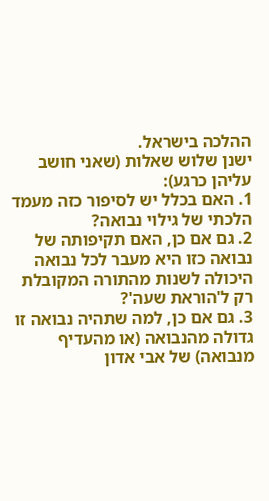ההלכה בישראל.
ישנן שלוש שאלות (שאני חושב עליהן כרגע):
1. האם בכלל יש לסיפור כזה מעמד הלכתי של גילוי נבואה?
2. גם אם כן, האם תקיפותה של נבואה כזו היא מעבר לכל נבואה היכולה לשנות מהתורה המקובלת רק ל'הוראת שעה'?
3. גם אם כן, למה שתהיה נבואה זו גדולה מהנבואה (או מהעדיף מנבואה) של אבי אדון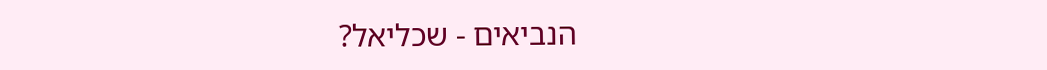הנביאים - שכליאל?